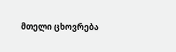მთელი ცხოვრება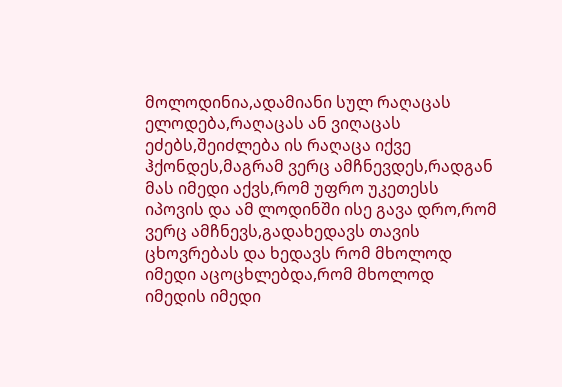მოლოდინია,ადამიანი სულ რაღაცას ელოდება,რაღაცას ან ვიღაცას ეძებს,შეიძლება ის რაღაცა იქვე ჰქონდეს,მაგრამ ვერც ამჩნევდეს,რადგან მას იმედი აქვს,რომ უფრო უკეთესს იპოვის და ამ ლოდინში ისე გავა დრო,რომ ვერც ამჩნევს,გადახედავს თავის ცხოვრებას და ხედავს რომ მხოლოდ იმედი აცოცხლებდა,რომ მხოლოდ იმედის იმედი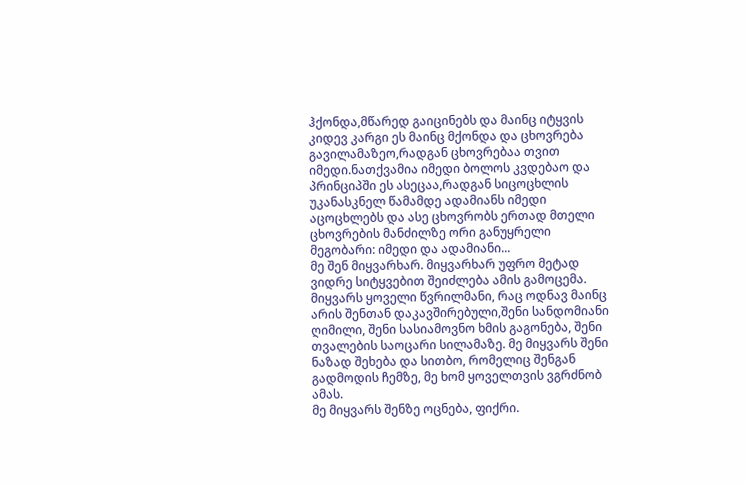ჰქონდა,მწარედ გაიცინებს და მაინც იტყვის კიდევ კარგი ეს მაინც მქონდა და ცხოვრება გავილამაზეო,რადგან ცხოვრებაა თვით იმედი.ნათქვამია იმედი ბოლოს კვდებაო და პრინციპში ეს ასეცაა,რადგან სიცოცხლის უკანასკნელ წამამდე ადამიანს იმედი აცოცხლებს და ასე ცხოვრობს ერთად მთელი ცხოვრების მანძილზე ორი განუყრელი მეგობარი: იმედი და ადამიანი...
მე შენ მიყვარხარ. მიყვარხარ უფრო მეტად ვიდრე სიტყვებით შეიძლება ამის გამოცემა. მიყვარს ყოველი წვრილმანი, რაც ოდნავ მაინც არის შენთან დაკავშირებული,შენი სანდომიანი ღიმილი, შენი სასიამოვნო ხმის გაგონება, შენი თვალების საოცარი სილამაზე. მე მიყვარს შენი ნაზად შეხება და სითბო, რომელიც შენგან გადმოდის ჩემზე, მე ხომ ყოველთვის ვგრძნობ ამას.
მე მიყვარს შენზე ოცნება, ფიქრი.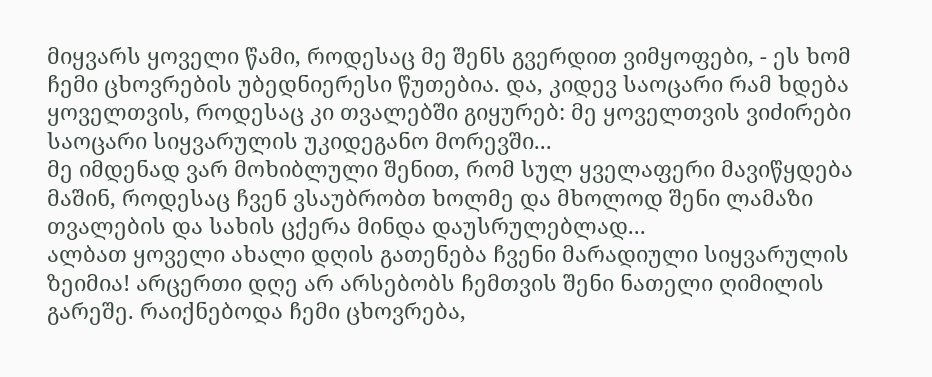მიყვარს ყოველი წამი, როდესაც მე შენს გვერდით ვიმყოფები, - ეს ხომ ჩემი ცხოვრების უბედნიერესი წუთებია. და, კიდევ საოცარი რამ ხდება ყოველთვის, როდესაც კი თვალებში გიყურებ: მე ყოველთვის ვიძირები საოცარი სიყვარულის უკიდეგანო მორევში...
მე იმდენად ვარ მოხიბლული შენით, რომ სულ ყველაფერი მავიწყდება მაშინ, როდესაც ჩვენ ვსაუბრობთ ხოლმე და მხოლოდ შენი ლამაზი თვალების და სახის ცქერა მინდა დაუსრულებლად...
ალბათ ყოველი ახალი დღის გათენება ჩვენი მარადიული სიყვარულის ზეიმია! არცერთი დღე არ არსებობს ჩემთვის შენი ნათელი ღიმილის გარეშე. რაიქნებოდა ჩემი ცხოვრება,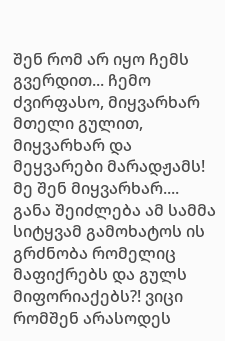შენ რომ არ იყო ჩემს გვერდით... ჩემო ძვირფასო, მიყვარხარ მთელი გულით, მიყვარხარ და მეყვარები მარადჟამს!
მე შენ მიყვარხარ.... განა შეიძლება ამ სამმა სიტყვამ გამოხატოს ის გრძნობა რომელიც მაფიქრებს და გულს მიფორიაქებს?! ვიცი რომშენ არასოდეს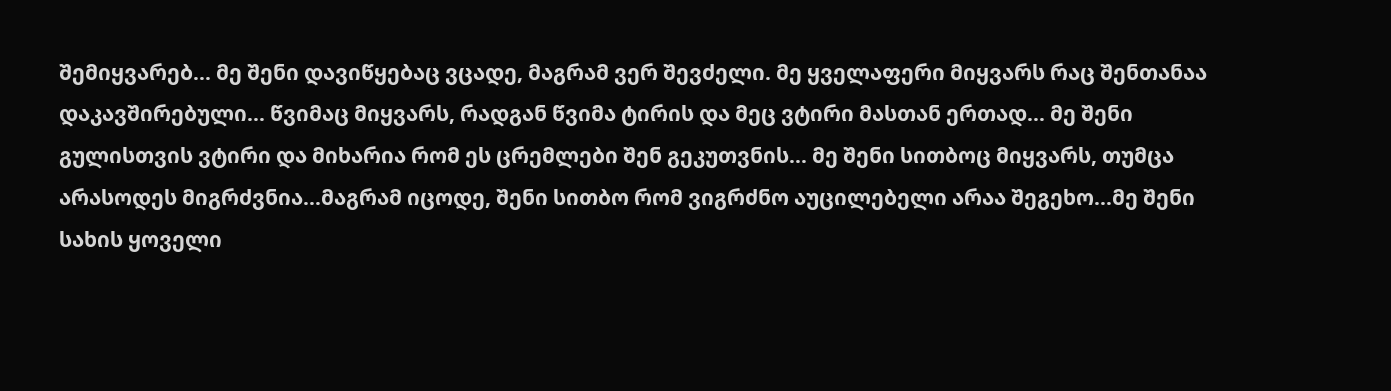შემიყვარებ... მე შენი დავიწყებაც ვცადე, მაგრამ ვერ შევძელი. მე ყველაფერი მიყვარს რაც შენთანაა დაკავშირებული... წვიმაც მიყვარს, რადგან წვიმა ტირის და მეც ვტირი მასთან ერთად... მე შენი გულისთვის ვტირი და მიხარია რომ ეს ცრემლები შენ გეკუთვნის... მე შენი სითბოც მიყვარს, თუმცა არასოდეს მიგრძვნია...მაგრამ იცოდე, შენი სითბო რომ ვიგრძნო აუცილებელი არაა შეგეხო...მე შენი სახის ყოველი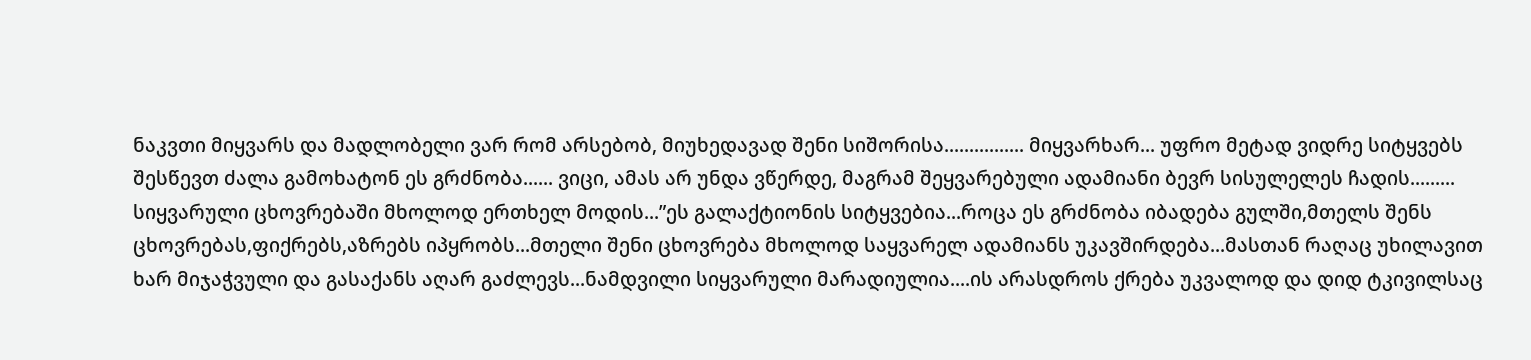ნაკვთი მიყვარს და მადლობელი ვარ რომ არსებობ, მიუხედავად შენი სიშორისა................ მიყვარხარ... უფრო მეტად ვიდრე სიტყვებს შესწევთ ძალა გამოხატონ ეს გრძნობა...... ვიცი, ამას არ უნდა ვწერდე, მაგრამ შეყვარებული ადამიანი ბევრ სისულელეს ჩადის.........
სიყვარული ცხოვრებაში მხოლოდ ერთხელ მოდის...”ეს გალაქტიონის სიტყვებია...როცა ეს გრძნობა იბადება გულში,მთელს შენს ცხოვრებას,ფიქრებს,აზრებს იპყრობს...მთელი შენი ცხოვრება მხოლოდ საყვარელ ადამიანს უკავშირდება...მასთან რაღაც უხილავით ხარ მიჯაჭვული და გასაქანს აღარ გაძლევს...ნამდვილი სიყვარული მარადიულია....ის არასდროს ქრება უკვალოდ და დიდ ტკივილსაც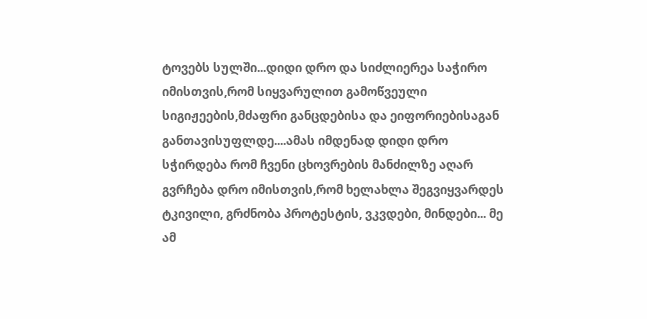ტოვებს სულში...დიდი დრო და სიძლიერეა საჭირო იმისთვის,რომ სიყვარულით გამოწვეული სიგიჟეების,მძაფრი განცდებისა და ეიფორიებისაგან განთავისუფლდე....ამას იმდენად დიდი დრო სჭირდება რომ ჩვენი ცხოვრების მანძილზე აღარ გვრჩება დრო იმისთვის,რომ ხელახლა შეგვიყვარდეს
ტკივილი, გრძნობა პროტესტის, ვკვდები, მინდები... მე ამ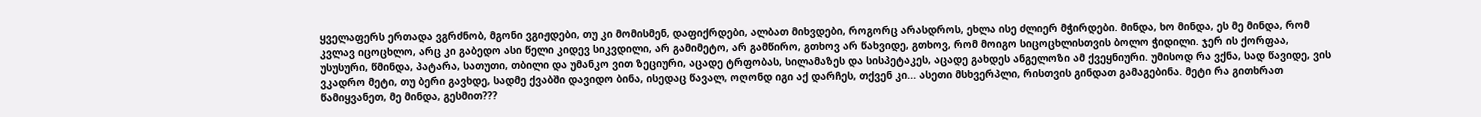ყველაფერს ერთადა ვგრძნობ, მგონი ვგიჟდები, თუ კი მომისმენ, დაფიქრდები, ალბათ მიხვდები, როგორც არასდროს, ეხლა ისე ძლიერ მჭირდები. მინდა, ხო მინდა, ეს მე მინდა, რომ კვლავ იცოცხლო, არც კი გაბედო ასი წელი კიდევ სიკვდილი, არ გამიმეტო, არ გამწირო, გთხოვ არ წახვიდე, გთხოვ, რომ მოიგო სიცოცხლისთვის ბოლო ჭიდილი. ჯერ ის ქორფაა, უსუსური, წმინდა, პატარა, სათუთი, თბილი და უმანკო ვით ზეციური, აცადე ტრფობას, სილამაზეს და სისპეტაკეს, აცადე გახდეს ანგელოზი ამ ქვეყნიური. უმისოდ რა ვქნა, სად წავიდე, ვის ვკადრო მეტი, თუ ბერი გავხდე, სადმე ქვაბში დავიდო ბინა, ისედაც წავალ, ოღონდ იგი აქ დარჩეს, თქვენ კი... ასეთი მსხვერპლი, რისთვის გინდათ გამაგებინა. მეტი რა გითხრათ წამიყვანეთ, მე მინდა, გესმით???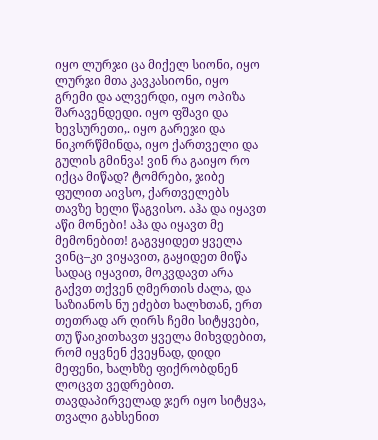იყო ლურჯი ცა მიქელ სიონი, იყო ლურჯი მთა კავკასიონი, იყო გრემი და ალვერდი, იყო ოპიზა შარავენდედი. იყო ფშავი და ხევსურეთი,. იყო გარეჯი და ნიკორწმინდა, იყო ქართველი და გულის გმინვა! ვინ რა გაიყო რო იქცა მიწად? ტომრები, ჯიბე ფულით აივსო, ქართველებს თავზე ხელი წაგვისო. აჰა და იყავთ აწი მონები! აჰა და იყავთ მე მემონებით! გაგვყიდეთ ყველა ვინც–კი ვიყავით, გაყიდეთ მიწა სადაც იყავით, მოკვდავთ არა გაქვთ თქვენ ღმერთის ძალა, და საზიანოს ნუ ეძებთ ხალხთან, ერთ თეთრად არ ღირს ჩემი სიტყვები, თუ წაიკითხავთ ყველა მიხვდებით, რომ იყვნენ ქვეყნად, დიდი მეფენი, ხალხზე ფიქრობდნენ ლოცვთ ვედრებით. თავდაპირველად ჯერ იყო სიტყვა, თვალი გახსენით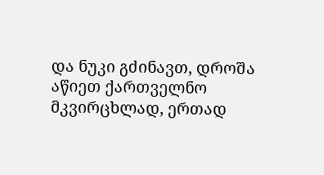და ნუკი გძინავთ, დროშა აწიეთ ქართველნო მკვირცხლად, ერთად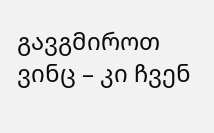გავგმიროთ ვინც – კი ჩვენ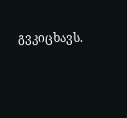გვკიცხავს.